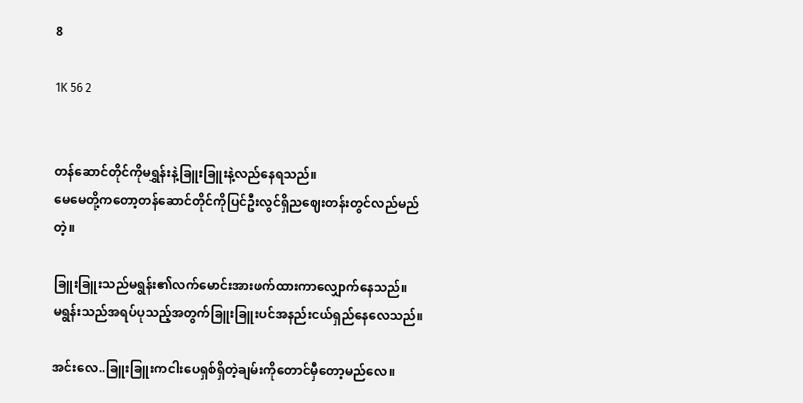8

1K 56 2


တန်ဆောင်တိုင်ကိုမရွှန်းနဲ့ခြူးခြူးနဲ့လည်နေရသည်။
မေမေတို့ကတော့တန်ဆောင်တိုင်ကိုပြင်ဦးလွင်‌ရှိညဈေးတန်းတွင်လည်မည်တဲ့။

ခြူးခြူးသည်မရွန်း၏လက်မောင်းအားဖက်ထားကာလျှောက်နေသည်။
မရွန်းသည်အရပ်ပုသည့်အတွက်ခြူးခြူးပင်အနည်းငယ်ရှည်နေလေသည်။

အင်းလေ..ခြူးခြူးကငါးပေရှစ်ရှိတဲ့ချမ်းကိုတောင်မှီတော့မည်လေ။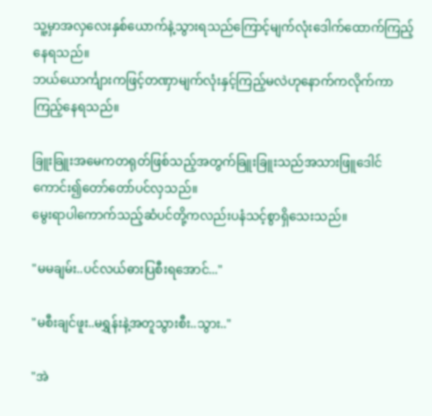သူ့မှာအလှလေးနှစ်ယောက်နဲ့သွားရသည်ကြောင့်မျက်လုံးဒေါက်ထောက်ကြည့်နေရသည်။
ဘယ်ယောင်္ကျားကဖြင့်တဏှာမျက်လုံးနှင့်ကြည့်မလဲဟုနောက်ကလိုက်ကာကြည့်နေရသည်။

ခြူးခြူးအမေကတရုတ်ဖြစ်သည့်အတွက်ခြူးခြူးသည်အသားဖြူဒေါင်ကောင်း၍တော်တော်ပင်လှသည်။
မွေးရာပါကောက်သည့်ဆံပင်တို့ကလည်းပနံသင့်စွာရှိသေးသည်။

"မမချမ်း..ပင်လယ်ဓားပြစီးရအောင်..."

"မစီးချင်ဖူး..မရွှန်းနဲ့အတူသွားစီး..သွား.."

"အဲ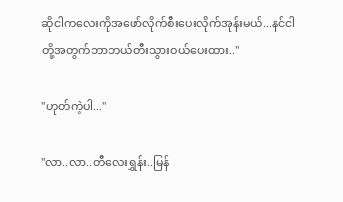ဆိုငါကလေးကိုအဖော်လိုက်စီးပေးလိုက်အုန်းမယ်...နင်ငါတို့အတွက်ဘာဘယ်တီးသွားဝယ်ပေးထား.."

"ဟုတ်ကဲ့ပါ..."

"လာ..လာ..တီလေးရွှန်း..မြန်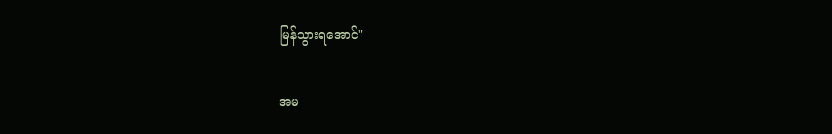မြန်သွားရအောင်"

အမ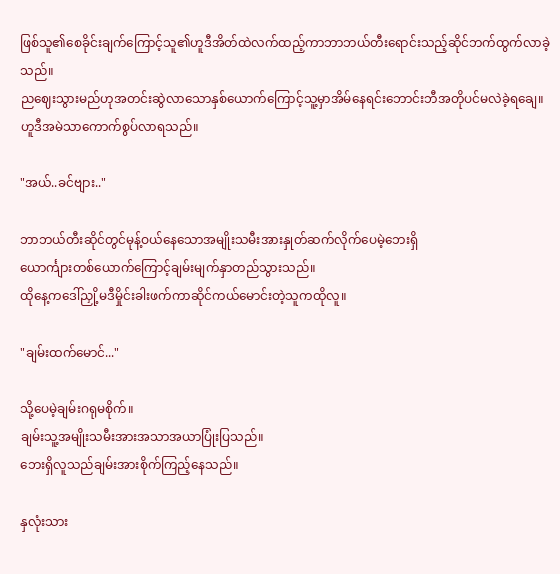ဖြစ်သူ၏စေခိုင်းချက်ကြောင့်သူ၏ဟူဒီအိတ်ထဲလက်ထည့်ကာဘာဘယ်တီးရောင်းသည့်ဆိုင်ဘက်ထွက်လာခဲ့သည်။
ညဈေးသွားမည်ဟုအတင်းဆွဲလာသောနှစ်ယောက်ကြောင့်သူ့မှာအိမ်နေရင်းဘောင်းဘီအတိုပင်မလဲခဲ့ရချေ။
ဟူဒီအမဲသာကောက်စွပ်လာရသည်။

"အယ်..ခင်ဗျား.."

ဘာဘယ်တီးဆိုင်တွင်မုန့်ဝယ်နေသောအမျိုးသမီးအားနှုတ်ဆက်လိုက်ပေမဲ့ဘေးရှိ
ယောင်္ကျားတစ်ယောက်ကြောင့်ချမ်းမျက်နှာတည်သွားသည်။
ထိုနေ့ကဒေါ်ညှို့မဒီမှိုင်းခါးဖက်ကာ‌ဆိုင်ကယ်မောင်းတဲ့သူကထိုလူ။

"ချမ်းထက်မောင်..."

သို့ပေမဲ့ချမ်းဂရုမစိုက်။
ချမ်းသူ့အမျိုးသမီးအားအသာအယာပြုံးပြသည်။
ဘေးရှိလူသည်ချမ်းအားစိုက်ကြည့်နေသည်။

နှလုံးသား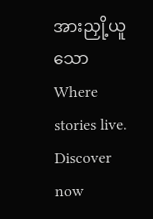အားညှို့ယူသောWhere stories live. Discover now